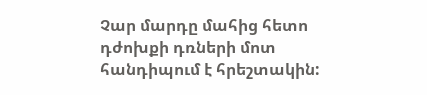Չար մարդը մահից հետո դժոխքի դռների մոտ հանդիպում է հրեշտակին: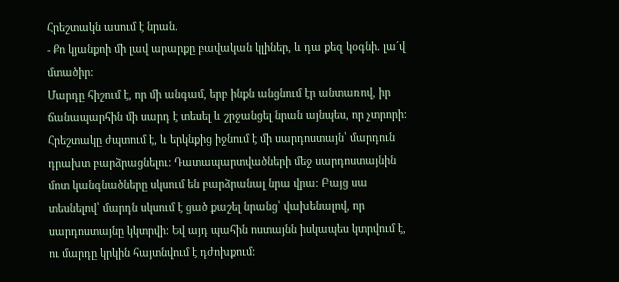Հրեշտակն ասում է նրան.
- Քո կյանքոի մի լավ արարքը բավական կլիներ, և դա քեզ կօգնի. լա´վ մտածիր:
Մարդը հիշում է, որ մի անգամ, երբ ինքն անցնում էր անտառով, իր ճանապարհին մի սարդ է տեսել և շրջանցել նրան այնպես, որ չտրորի: Հրեշտակը ժպտում է, և երկնքից իջնում է մի սարդոստայն՝ մարդուն դրախտ բարձրացնելու: Դատապարտվածների մեջ սարդոստայնին մոտ կանգնածները սկսում են բարձրանալ նրա վրա: Բայց սա տեսնելով՝ մարդն սկսում է ցած քաշել նրանց՝ վախենալով, որ սարդոստայնը կկտրվի: Եվ այդ պահին ոստայնն իսկապես կտրվում է, ու մարդը կրկին հայտնվում է դժոխքում: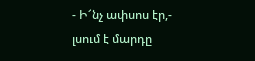- Ի՜նչ ափսոս էր,- լսում է մարդը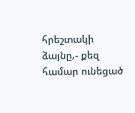հրեշտակի ձայնը,- քեզ համար ունեցած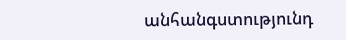անհանգստությունդ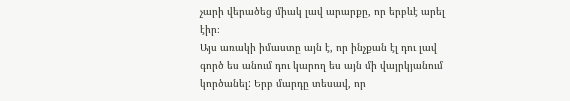չարի վերածեց միակ լավ արարքը, որ երբևէ արել էիր։
Այս առակի իմաստը այն է, որ ինչքան էլ դու լավ գործ ես անում դու կարող ես այն մի վայրկյանում կործանել: Երբ մարդը տեսավ, որ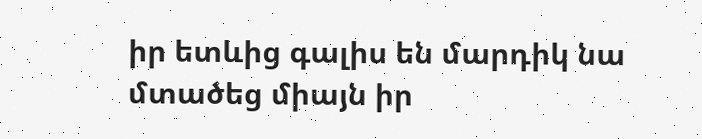իր ետևից գալիս են մարդիկ նա մտածեց միայն իր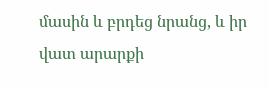մասին և բրդեց նրանց, և իր վատ արարքի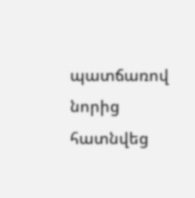պատճառով նորից հատնվեց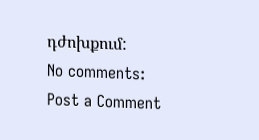դժոխքում:
No comments:
Post a Comment